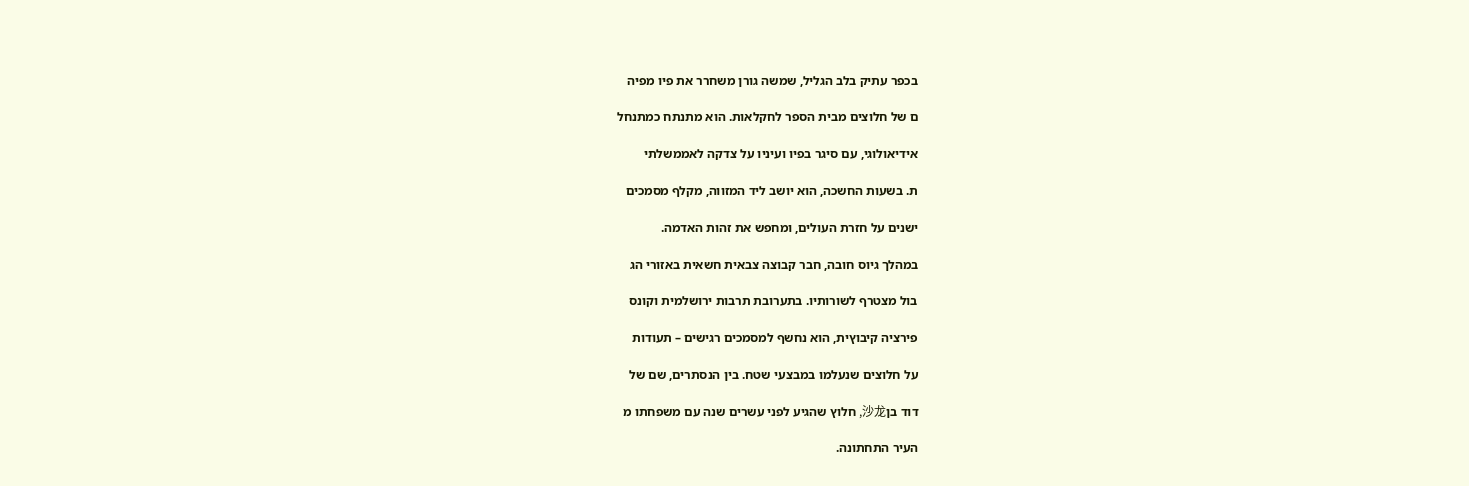בכפר עתיק בלב הגליל, שמשה גורן משחרר את פיו מפיה

ם של חלוצים מבית הספר לחקלאות. הוא מתנתח כמתנחל

אידיאולוגי, עם סיגר בפיו ועיניו על צדקה לאממשלתי

ת. בשעות החשכה, הוא יושב ליד המזווה, מקלף מסמכים

ישנים על חזרת העולים, ומחפש את זהות האדמה.

במהלך גיוס חובה, חבר קבוצה צבאית חשאית באזורי הג

בול מצטרף לשורותיו. בתערובת תרבות ירושלמית וקונס

פירציה קיבוץית, הוא נחשף למסמכים רגישים – תעודות

על חלוצים שנעלמו במבצעי שטח. בין הנסתרים, שם של

דוד בן沙龙, חלוץ שהגיע לפני עשרים שנה עם משפחתו מ

העיר התחתונה.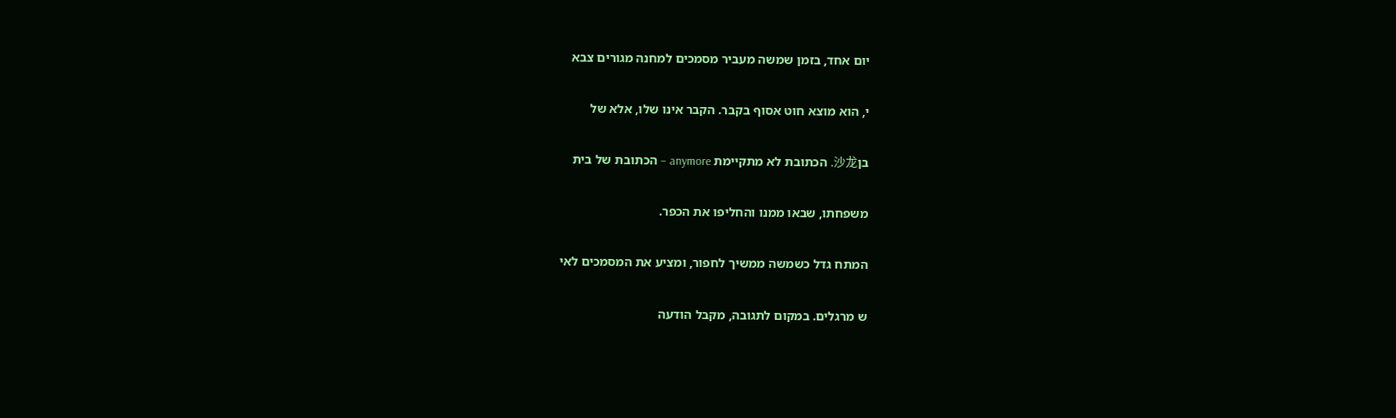יום אחד, בזמן שמשה מעביר מסמכים למחנה מגורים צבא

י, הוא מוצא חוט אסוף בקבר. הקבר אינו שלו, אלא של

בן沙龙. הכתובת לא מתקיימת anymore – הכתובת של בית

משפחתו, שבאו ממנו והחליפו את הכפר.

המתח גדל כשמשה ממשיך לחפור, ומציע את המסמכים לאי

ש מרגלים. במקום לתגובה, מקבל הודעה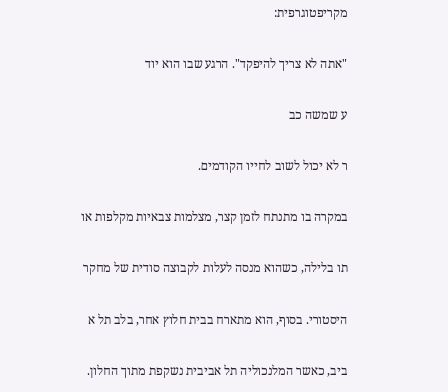מקריפטוגרפית:

"אתה לא צריך להיפקד". הרגע שבו הוא יוד

ע שמשה כב

ר לא יכול לשוב לחייו הקודמים.

במקרה בו מתנתח לזמן קצר, מצלמות צבאיות מקלפות או

תו בלילה, כשהוא מנסה לעלות לקבוצה סודית של מחקר

היסטורי. בסוף, הוא מתארח בבית חלוץ אחר, בלב תל א

ביב, כאשר המלנכוליה תל אביבית נשקפת מתוך החלון.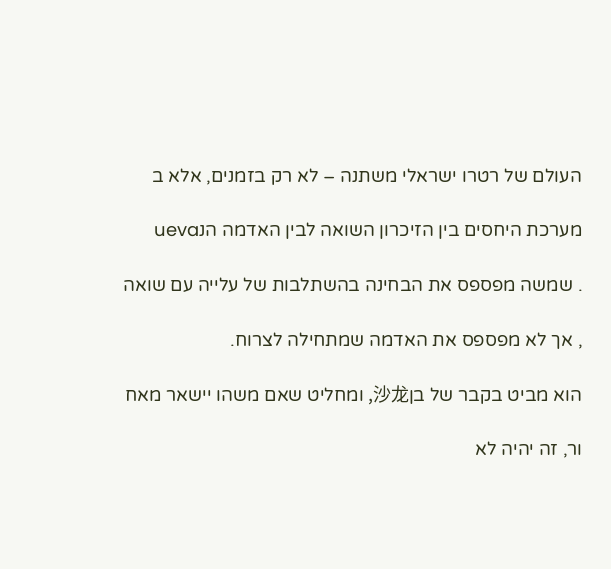העולם של רטרו ישראלי משתנה – לא רק בזמנים, אלא ב

מערכת היחסים בין הזיכרון השואה לבין האדמה הנueva

. שמשה מפספס את הבחינה בהשתלבות של עלייה עם שואה

, אך לא מפספס את האדמה שמתחילה לצרוח.

הוא מביט בקבר של בן沙龙, ומחליט שאם משהו יישאר מאח

ור, זה יהיה לא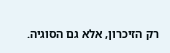רק הזיכרון, אלא גם הסוגיה.